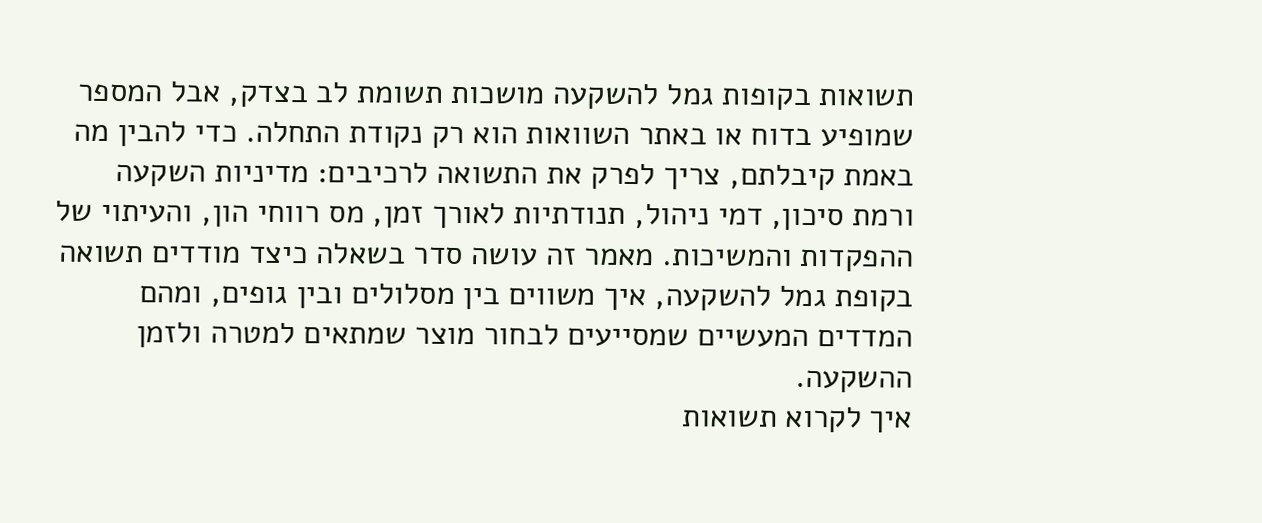תשואות בקופות גמל להשקעה מושכות תשומת לב בצדק, אבל המספר שמופיע בדוח או באתר השוואות הוא רק נקודת התחלה. כדי להבין מה באמת קיבלתם, צריך לפרק את התשואה לרכיבים: מדיניות השקעה ורמת סיכון, דמי ניהול, תנודתיות לאורך זמן, מס רווחי הון, והעיתוי של ההפקדות והמשיכות. מאמר זה עושה סדר בשאלה כיצד מודדים תשואה בקופת גמל להשקעה, איך משווים בין מסלולים ובין גופים, ומהם המדדים המעשיים שמסייעים לבחור מוצר שמתאים למטרה ולזמן ההשקעה.
איך לקרוא תשואות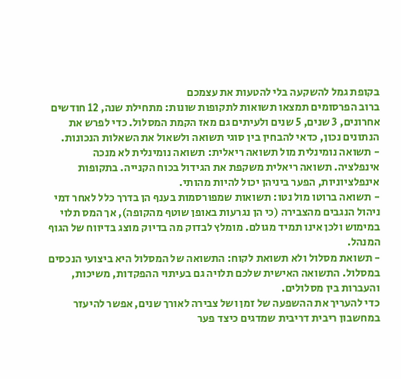בקופת גמל להשקעה בלי להטעות את עצמכם
ברוב הפרסומים תמצאו תשואות לתקופות שונות: מתחילת שנה, 12 חודשים אחרונים, 3 שנים, 5 שנים ולעיתים גם מאז הקמת המסלול. כדי לפרש את הנתונים נכון, כדאי להבחין בין סוגי תשואה ולשאול את השאלות הנכונות.
- תשואה נומינלית מול תשואה ריאלית: תשואה נומינלית לא מנכה אינפלציה. תשואה ריאלית משקפת את הגידול בכוח הקנייה. בתקופות אינפלציוניות, הפער ביניהן יכול להיות מהותי.
- תשואה ברוטו מול נטו: תשואות שמפורסמות בענף הן בדרך כלל לאחר דמי ניהול הנגבים מהצבירה (כי הן נגרעות באופן שוטף מהקופה), אך המס תלוי במימוש ולכן אינו תמיד מגולם. מומלץ לבדוק מה בדיוק מוצג בדיווח של הגוף המנהל.
- תשואת מסלול ולא תשואת לקוח: התשואה של המסלול היא ביצועי הנכסים במסלול. התשואה האישית שלכם תלויה גם בעיתוי ההפקדות, משיכות, והעברות בין מסלולים.
כדי להעריך את ההשפעה של זמן ושל צבירה לאורך שנים, אפשר להיעזר במחשבון ריבית דריבית שמדגים כיצד פער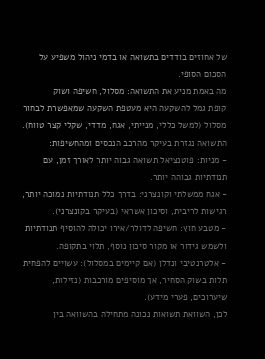של אחוזים בודדים בתשואה או בדמי ניהול משפיע על הסכום הסופי.
מה באמת מניע את התשואה: מסלול, חשיפה ושוק
קופת גמל להשקעה היא מעטפת השקעה שמאפשרת לבחור מסלול (למשל כללי, מנייתי, אגח, מדדי, שקלי קצר טווח). התשואה נגזרת בעיקר מהרכב הנכסים ומהחשיפות:
- מניות: פוטנציאל תשואה גבוה יותר לאורך זמן, עם תנודתיות גבוהה יותר.
- אגח ממשלתי וקונצרני: בדרך כלל תנודתיות נמוכה יותר, רגישות לריבית, וסיכון אשראי (בעיקר בקונצרני).
- מטבע חוץ: חשיפה לדולר/אירו יכולה להוסיף תנודתיות ולשמש גידור או מקור סיכון נוסף, תלוי בתקופה.
- אלטרנטיבי ונדלן (אם קיימים במסלול): עשויים להפחית תלות בשוק הסחיר, אך מוסיפים מורכבות (נזילות, שיערוכים, פערי מידע).
לכן, השוואת תשואות נכונה מתחילה בהשוואה בין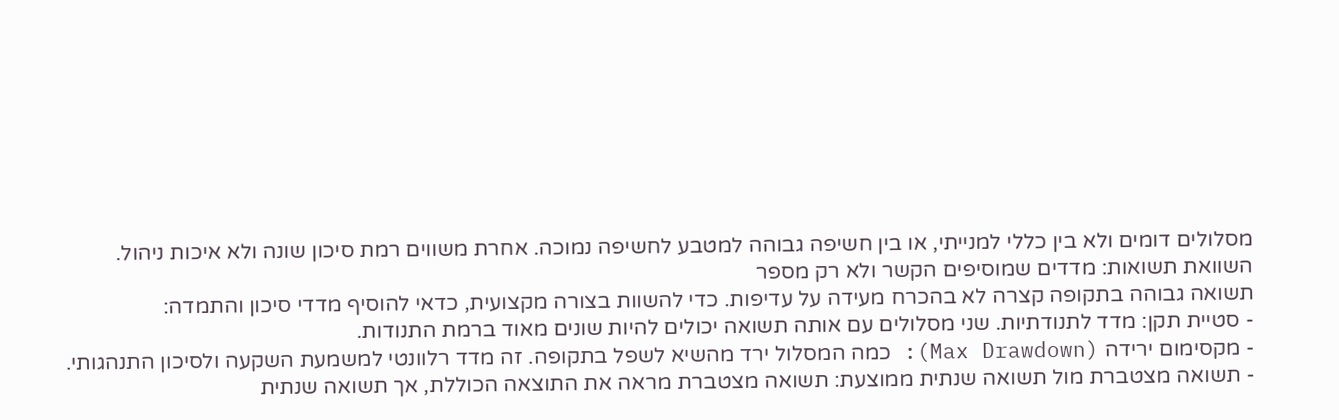מסלולים דומים ולא בין כללי למנייתי, או בין חשיפה גבוהה למטבע לחשיפה נמוכה. אחרת משווים רמת סיכון שונה ולא איכות ניהול.
השוואת תשואות: מדדים שמוסיפים הקשר ולא רק מספר
תשואה גבוהה בתקופה קצרה לא בהכרח מעידה על עדיפות. כדי להשוות בצורה מקצועית, כדאי להוסיף מדדי סיכון והתמדה:
- סטיית תקן: מדד לתנודתיות. שני מסלולים עם אותה תשואה יכולים להיות שונים מאוד ברמת התנודות.
- מקסימום ירידה (Max Drawdown): כמה המסלול ירד מהשיא לשפל בתקופה. זה מדד רלוונטי למשמעת השקעה ולסיכון התנהגותי.
- תשואה מצטברת מול תשואה שנתית ממוצעת: תשואה מצטברת מראה את התוצאה הכוללת, אך תשואה שנתית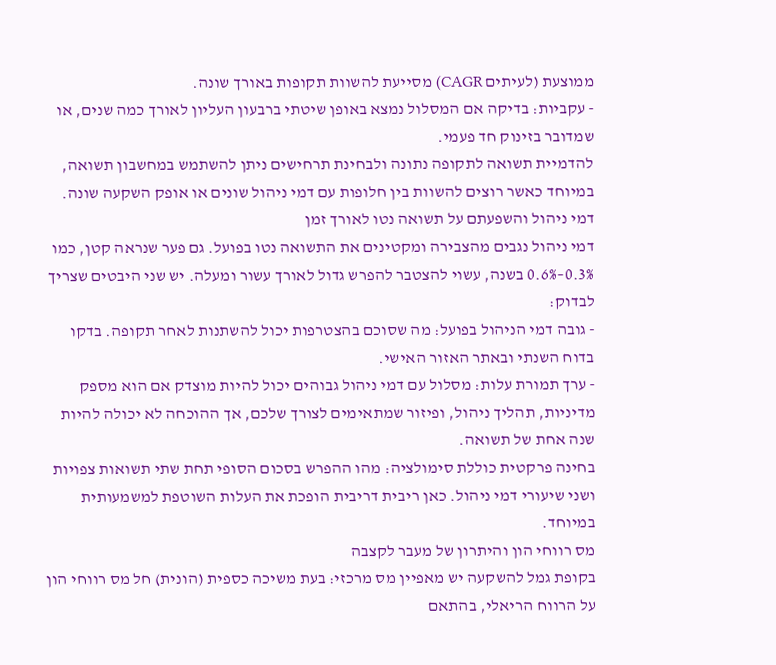ממוצעת (לעיתים CAGR) מסייעת להשוות תקופות באורך שונה.
- עקביות: בדיקה אם המסלול נמצא באופן שיטתי ברבעון העליון לאורך כמה שנים, או שמדובר בזינוק חד פעמי.
להדמיית תשואה לתקופה נתונה ולבחינת תרחישים ניתן להשתמש במחשבון תשואה, במיוחד כאשר רוצים להשוות בין חלופות עם דמי ניהול שונים או אופק השקעה שונה.
דמי ניהול והשפעתם על תשואה נטו לאורך זמן
דמי ניהול נגבים מהצבירה ומקטינים את התשואה נטו בפועל. גם פער שנראה קטן, כמו 0.3%–0.6% בשנה, עשוי להצטבר להפרש גדול לאורך עשור ומעלה. יש שני היבטים שצריך לבדוק:
- גובה דמי הניהול בפועל: מה שסוכם בהצטרפות יכול להשתנות לאחר תקופה. בדקו בדוח השנתי ובאתר האזור האישי.
- ערך תמורת עלות: מסלול עם דמי ניהול גבוהים יכול להיות מוצדק אם הוא מספק מדיניות, תהליך ניהול, ופיזור שמתאימים לצורך שלכם, אך ההוכחה לא יכולה להיות שנה אחת של תשואה.
בחינה פרקטית כוללת סימולציה: מהו ההפרש בסכום הסופי תחת שתי תשואות צפויות ושני שיעורי דמי ניהול. כאן ריבית דריבית הופכת את העלות השוטפת למשמעותית במיוחד.
מס רווחי הון והיתרון של מעבר לקצבה
בקופת גמל להשקעה יש מאפיין מס מרכזי: בעת משיכה כספית (הונית) חל מס רווחי הון על הרווח הריאלי, בהתאם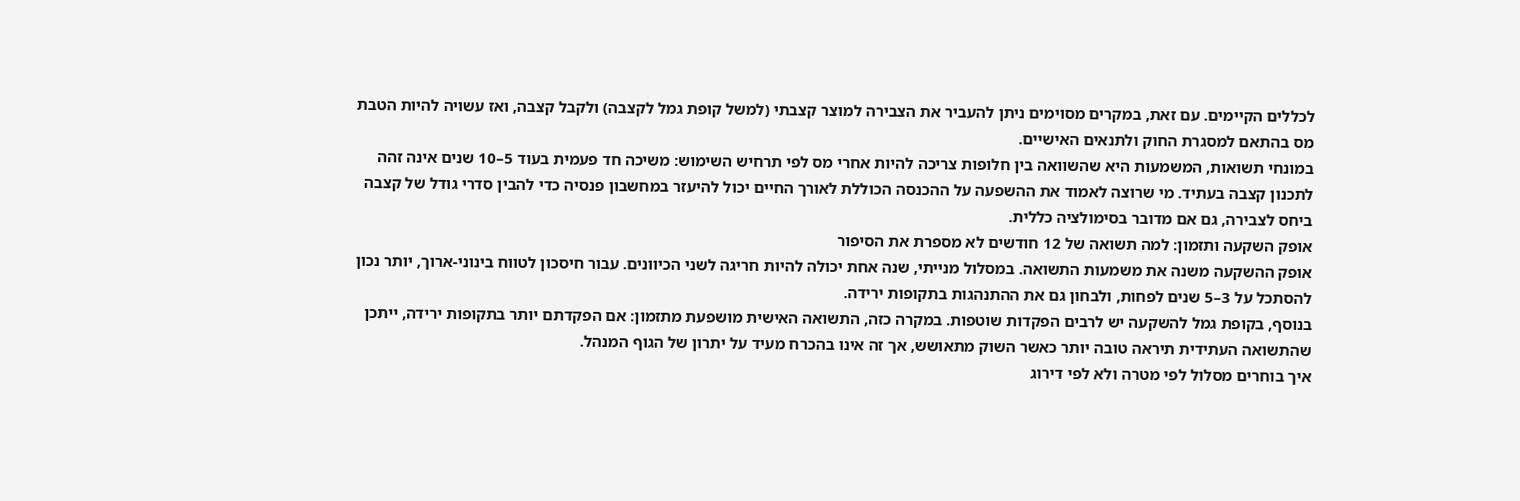לכללים הקיימים. עם זאת, במקרים מסוימים ניתן להעביר את הצבירה למוצר קצבתי (למשל קופת גמל לקצבה) ולקבל קצבה, ואז עשויה להיות הטבת מס בהתאם למסגרת החוק ולתנאים האישיים.
במונחי תשואות, המשמעות היא שהשוואה בין חלופות צריכה להיות אחרי מס לפי תרחיש השימוש: משיכה חד פעמית בעוד 5–10 שנים אינה זהה לתכנון קצבה בעתיד. מי שרוצה לאמוד את ההשפעה על ההכנסה הכוללת לאורך החיים יכול להיעזר במחשבון פנסיה כדי להבין סדרי גודל של קצבה ביחס לצבירה, גם אם מדובר בסימולציה כללית.
אופק השקעה ותזמון: למה תשואה של 12 חודשים לא מספרת את הסיפור
אופק ההשקעה משנה את משמעות התשואה. במסלול מנייתי, שנה אחת יכולה להיות חריגה לשני הכיוונים. עבור חיסכון לטווח בינוני-ארוך, יותר נכון להסתכל על 3–5 שנים לפחות, ולבחון גם את ההתנהגות בתקופות ירידה.
בנוסף, בקופת גמל להשקעה יש לרבים הפקדות שוטפות. במקרה כזה, התשואה האישית מושפעת מתזמון: אם הפקדתם יותר בתקופות ירידה, ייתכן שהתשואה העתידית תיראה טובה יותר כאשר השוק מתאושש, אך זה אינו בהכרח מעיד על יתרון של הגוף המנהל.
איך בוחרים מסלול לפי מטרה ולא לפי דירוג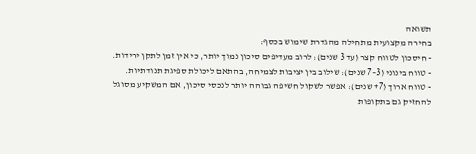תשואה
בחירה מקצועית מתחילה מהגדרת שימוש בכסף:
- חיסכון לטווח קצר (עד 3 שנים): לרוב מעדיפים סיכון נמוך יותר, כי אין זמן לתקן ירידות.
- טווח בינוני (3–7 שנים): שילוב בין יציבות לצמיחה, בהתאם ליכולת ספיגת תנודתיות.
- טווח ארוך (7+ שנים): אפשר לשקול חשיפה גבוהה יותר לנכסי סיכון, אם המשקיע מסוגל להחזיק גם בתקופות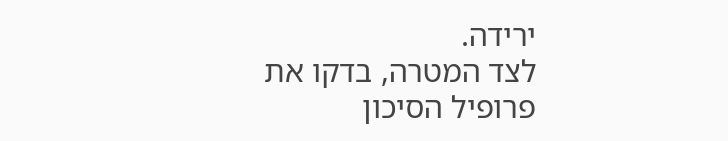ירידה.
לצד המטרה, בדקו את פרופיל הסיכון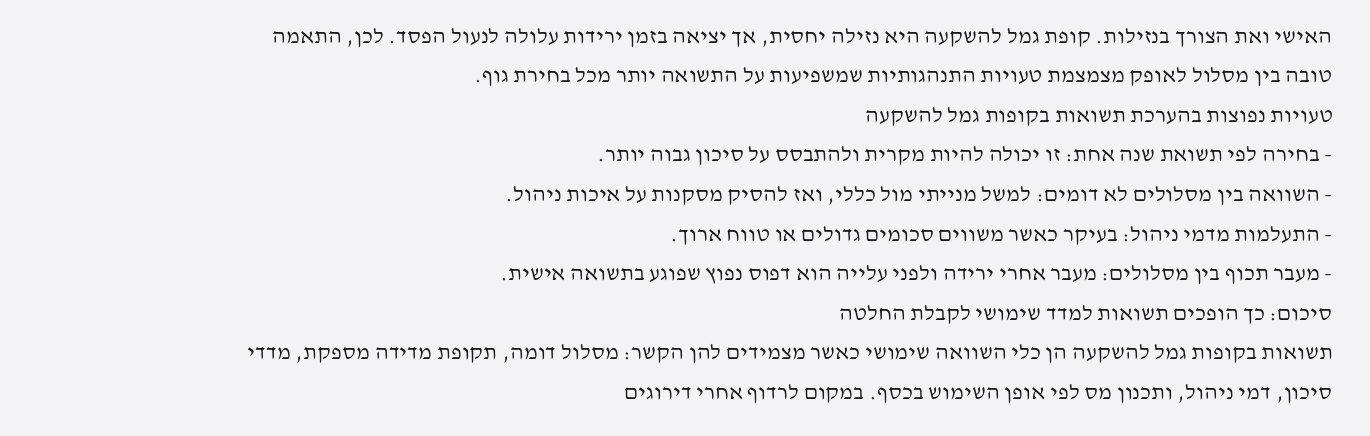האישי ואת הצורך בנזילות. קופת גמל להשקעה היא נזילה יחסית, אך יציאה בזמן ירידות עלולה לנעול הפסד. לכן, התאמה טובה בין מסלול לאופק מצמצמת טעויות התנהגותיות שמשפיעות על התשואה יותר מכל בחירת גוף.
טעויות נפוצות בהערכת תשואות בקופות גמל להשקעה
- בחירה לפי תשואת שנה אחת: זו יכולה להיות מקרית ולהתבסס על סיכון גבוה יותר.
- השוואה בין מסלולים לא דומים: למשל מנייתי מול כללי, ואז להסיק מסקנות על איכות ניהול.
- התעלמות מדמי ניהול: בעיקר כאשר משווים סכומים גדולים או טווח ארוך.
- מעבר תכוף בין מסלולים: מעבר אחרי ירידה ולפני עלייה הוא דפוס נפוץ שפוגע בתשואה אישית.
סיכום: כך הופכים תשואות למדד שימושי לקבלת החלטה
תשואות בקופות גמל להשקעה הן כלי השוואה שימושי כאשר מצמידים להן הקשר: מסלול דומה, תקופת מדידה מספקת, מדדי סיכון, דמי ניהול, ותכנון מס לפי אופן השימוש בכסף. במקום לרדוף אחרי דירוגים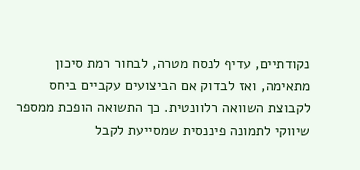נקודתיים, עדיף לנסח מטרה, לבחור רמת סיכון מתאימה, ואז לבדוק אם הביצועים עקביים ביחס לקבוצת השוואה רלוונטית. כך התשואה הופכת ממספר שיווקי לתמונה פיננסית שמסייעת לקבל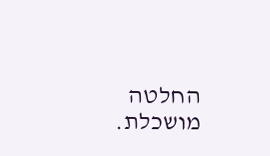החלטה מושכלת.